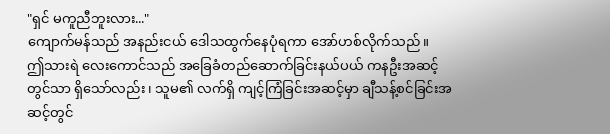"ရှင် မကူညီဘူးလား..."
ကျောက်မန်သည် အနည်းငယ် ဒေါသထွက်နေပုံရကာ အော်ဟစ်လိုက်သည်။
ဤသားရဲ လေးကောင်သည် အခြေခံတည်ဆောက်ခြင်းနယ်ပယ် ကနဦးအဆင့် တွင်သာ ရှိသော်လည်း ၊ သူမ၏ လက်ရှိ ကျင့်ကြံခြင်းအဆင့်မှာ ချီသန့်စင်ခြင်းအဆင့်တွင်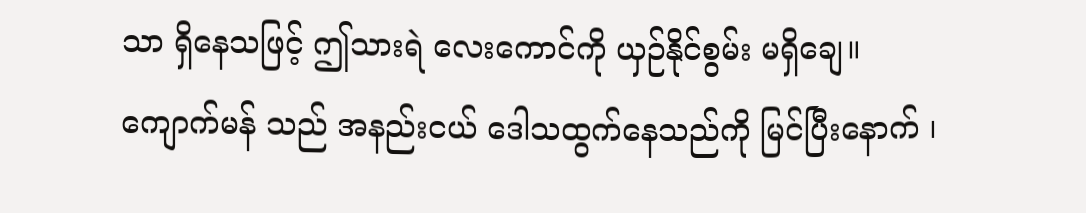သာ ရှိနေသဖြင့် ဤသားရဲ လေးကောင်ကို ယှဉ်နိုင်စွမ်း မရှိချေ။
ကျောက်မန် သည် အနည်းငယ် ဒေါသထွက်နေသည်ကို မြင်ပြီးနောက် ၊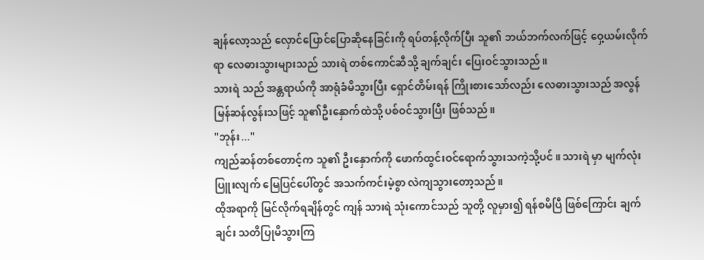ချန်လော့သည် လှောင်ပြောင်ပြောဆိုနေခြင်းကို ရပ်တန့်လိုက်ပြီး သူ၏ ဘယ်ဘက်လက်ဖြင့် ဝှေ့ယမ်းလိုက်ရာ လေဓားသွားများသည် သားရဲ တစ်ကောင်ဆီသို့ ချက်ချင်း ပြေးဝင်သွားသည် ။
သားရဲ သည် အန္တရာယ်ကို အာရုံခံမိသွားပြီး ရှောင်တိမ်းရန် ကြိုးစားသော်လည်း လေဓားသွားသည် အလွန် မြန်ဆန်လွန်းသဖြင့် သူ၏ဦးနှောက်ထဲသို့ ပစ်ဝင်သွားပြီး ဖြစ်သည်။
"ဘုန်း..."
ကျည်ဆန်တစ်တောင့်က သူ၏ ဦးနှောက်ကို ဖောက်ထွင်းဝင်ရောက်သွားသကဲ့သို့ပင်။ သားရဲ မှာ မျက်လုံးပြူးလျက် မြေပြင်ပေါ်တွင် အသက်ကင်းမဲ့စွာ လဲကျသွားတော့သည်။
ထိုအရာကို မြင်လိုက်ရချိန်တွင် ကျန် သားရဲ သုံးကောင်သည် သူတို့ လူမှား၍ ရန်စမိပြီ ဖြစ်ကြောင်း ချက်ချင်း သတိပြုမိသွားကြ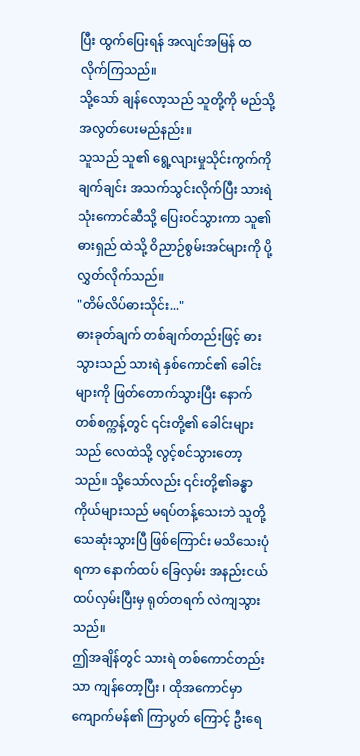ပြီး ထွက်ပြေးရန် အလျင်အမြန် ထလိုက်ကြသည်။
သို့သော် ချန်လော့သည် သူတို့ကို မည်သို့ အလွတ်ပေးမည်နည်း။
သူသည် သူ၏ ရွေ့လျားမှုသိုင်းကွက်ကို ချက်ချင်း အသက်သွင်းလိုက်ပြီး သားရဲ သုံးကောင်ဆီသို့ ပြေးဝင်သွားကာ သူ၏ ဓားရှည် ထဲသို့ ဝိညာဉ်စွမ်းအင်များကို ပို့လွှတ်လိုက်သည်။
"တိမ်လိပ်ဓားသိုင်း..."
ဓားခုတ်ချက် တစ်ချက်တည်းဖြင့် ဓားသွားသည် သားရဲ နှစ်ကောင်၏ ခေါင်းများကို ဖြတ်တောက်သွားပြီး နောက်တစ်စက္ကန့်တွင် ၎င်းတို့၏ ခေါင်းများသည် လေထဲသို့ လွင့်စင်သွားတော့သည်။ သို့သော်လည်း ၎င်းတို့၏ခန္ဓာကိုယ်များသည် မရပ်တန့်သေးဘဲ သူတို့ သေဆုံးသွားပြီ ဖြစ်ကြောင်း မသိသေးပုံရကာ နောက်ထပ် ခြေလှမ်း အနည်းငယ် ထပ်လှမ်းပြီးမှ ရုတ်တရက် လဲကျသွားသည်။
ဤအချိန်တွင် သားရဲ တစ်ကောင်တည်းသာ ကျန်တော့ပြီး ၊ ထိုအကောင်မှာ ကျောက်မန်၏ ကြာပွတ် ကြောင့် ဦးရေ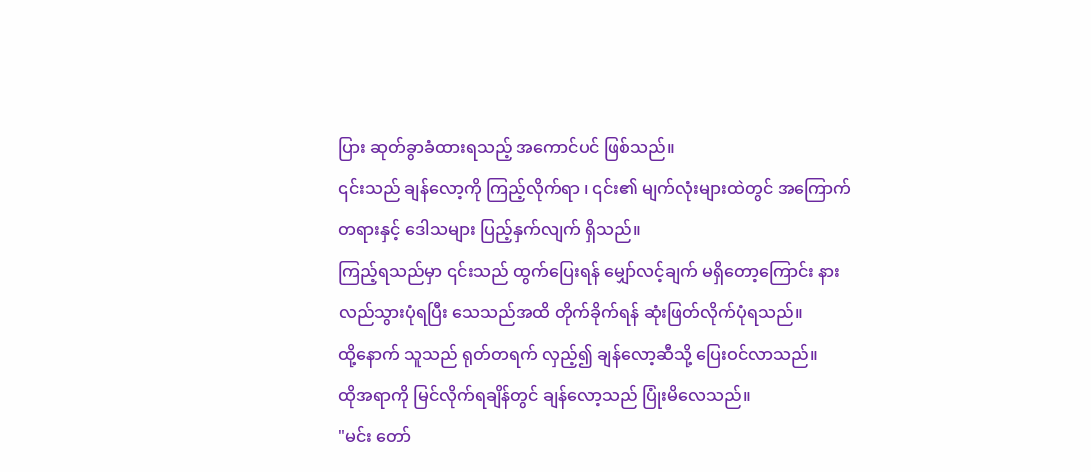ပြား ဆုတ်ခွာခံထားရသည့် အကောင်ပင် ဖြစ်သည်။
၎င်းသည် ချန်လော့ကို ကြည့်လိုက်ရာ ၊ ၎င်း၏ မျက်လုံးများထဲတွင် အကြောက်တရားနှင့် ဒေါသများ ပြည့်နှက်လျက် ရှိသည်။
ကြည့်ရသည်မှာ ၎င်းသည် ထွက်ပြေးရန် မျှော်လင့်ချက် မရှိတော့ကြောင်း နားလည်သွားပုံရပြီး သေသည်အထိ တိုက်ခိုက်ရန် ဆုံးဖြတ်လိုက်ပုံရသည်။
ထို့နောက် သူသည် ရုတ်တရက် လှည့်၍ ချန်လော့ဆီသို့ ပြေးဝင်လာသည်။
ထိုအရာကို မြင်လိုက်ရချိန်တွင် ချန်လော့သည် ပြုံးမိလေသည်။
"မင်း တော်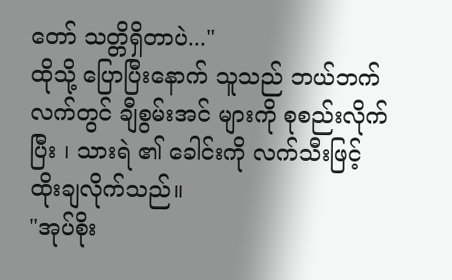တော် သတ္တိရှိတာပဲ..."
ထိုသို့ ပြောပြီးနောက် သူသည် ဘယ်ဘက်လက်တွင် ချီစွမ်းအင် များကို စုစည်းလိုက်ပြီး ၊ သားရဲ ၏ ခေါင်းကို လက်သီးဖြင့် ထိုးချလိုက်သည်။
"အုပ်စိုး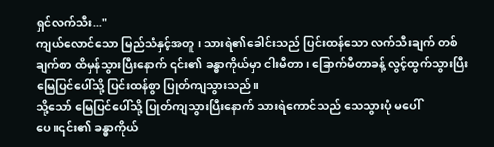ရှင်လက်သီး..."
ကျယ်လောင်သော မြည်သံနှင့်အတူ ၊ သားရဲ၏ခေါင်းသည် ပြင်းထန်သော လက်သီးချက် တစ်ချက်စာ ထိမှန်သွားပြီးနောက် ၎င်း၏ ခန္ဓာကိုယ်မှာ ငါးမီတာ၊ ခြောက်မီတာခန့် လွင့်ထွက်သွားပြီး မြေပြင်ပေါ်သို့ ပြင်းထန်စွာ ပြုတ်ကျသွားသည်။
သို့သော် မြေပြင်ပေါ်သို့ ပြုတ်ကျသွားပြီးနောက် သားရဲကောင်သည် သေသွားပုံ မပေါ်ပေ။၎င်း၏ ခန္ဓာကိုယ်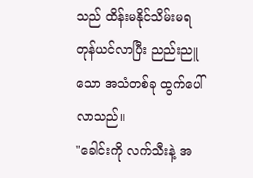သည် ထိန်းမနိုင်သိမ်းမရ တုန်ယင်လာပြီး ညည်းညူသော အသံတစ်ခု ထွက်ပေါ်လာသည်။
"ခေါင်းကို လက်သီးနဲ့ အ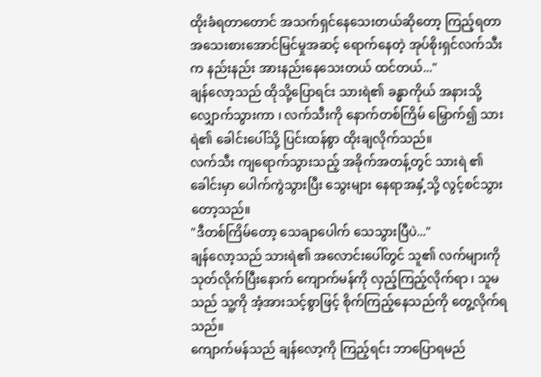ထိုးခံရတာတောင် အသက်ရှင်နေသေးတယ်ဆိုတော့ ကြည့်ရတာ အသေးစားအောင်မြင်မှုအဆင့် ရောက်နေတဲ့ အုပ်စိုးရှင်လက်သီး က နည်းနည်း အားနည်းနေသေးတယ် ထင်တယ်..."
ချန်လော့သည် ထိုသို့ပြောရင်း သားရဲ၏ ခန္ဓာကိုယ် အနားသို့ လျှောက်သွားကာ ၊ လက်သီးကို နောက်တစ်ကြိမ် မြှောက်၍ သားရဲ၏ ခေါင်းပေါ်သို့ ပြင်းထန်စွာ ထိုးချလိုက်သည်။
လက်သီး ကျရောက်သွားသည့် အခိုက်အတန့်တွင် သားရဲ ၏ ခေါင်းမှာ ပေါက်ကွဲသွားပြီး သွေးများ နေရာအနှံ့သို့ လွင့်စင်သွားတော့သည်။
"ဒီတစ်ကြိမ်တော့ သေချာပေါက် သေသွားပြီပဲ..."
ချန်လော့သည် သားရဲ၏ အလောင်းပေါ်တွင် သူ၏ လက်များကို သုတ်လိုက်ပြီးနောက် ကျောက်မန်ကို လှည့်ကြည့်လိုက်ရာ ၊ သူမသည် သူ့ကို အံ့အားသင့်စွာဖြင့် စိုက်ကြည့်နေသည်ကို တွေ့လိုက်ရသည်။
ကျောက်မန်သည် ချန်လော့ကို ကြည့်ရင်း ဘာပြောရမည်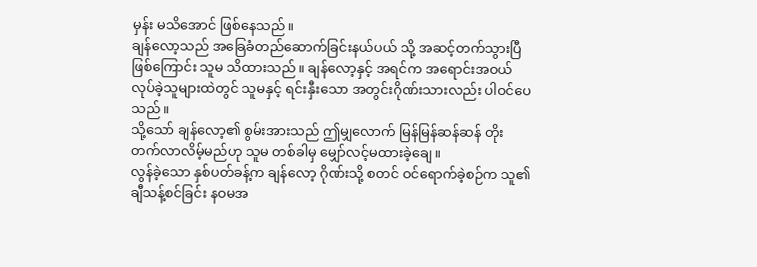မှန်း မသိအောင် ဖြစ်နေသည်။
ချန်လော့သည် အခြေခံတည်ဆောက်ခြင်းနယ်ပယ် သို့ အဆင့်တက်သွားပြီ ဖြစ်ကြောင်း သူမ သိထားသည်။ ချန်လော့နှင့် အရင်က အရောင်းအဝယ် လုပ်ခဲ့သူများထဲတွင် သူမနှင့် ရင်းနှီးသော အတွင်းဂိုဏ်းသားလည်း ပါဝင်ပေသည် ။
သို့သော် ချန်လော့၏ စွမ်းအားသည် ဤမျှလောက် မြန်မြန်ဆန်ဆန် တိုးတက်လာလိမ့်မည်ဟု သူမ တစ်ခါမှ မျှော်လင့်မထားခဲ့ချေ။
လွန်ခဲ့သော နှစ်ပတ်ခန့်က ချန်လော့ ဂိုဏ်းသို့ စတင် ဝင်ရောက်ခဲ့စဉ်က သူ၏ချီသန့်စင်ခြင်း နဝမအ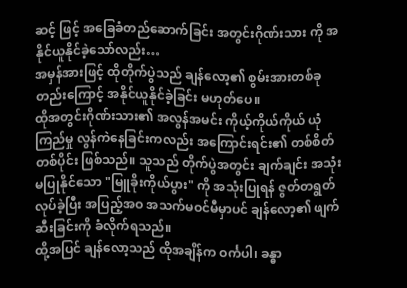ဆင့် ဖြင့် အခြေခံတည်ဆောက်ခြင်း အတွင်းဂိုဏ်းသား ကို အနိုင်ယူနိုင်ခဲ့သော်လည်း…
အမှန်အားဖြင့် ထိုတိုက်ပွဲသည် ချန်လော့၏ စွမ်းအားတစ်ခုတည်းကြောင့် အနိုင်ယူနိုင်ခဲ့ခြင်း မဟုတ်ပေ။
ထိုအတွင်းဂိုဏ်းသား၏ အလွန်အမင်း ကိုယ့်ကိုယ်ကိုယ် ယုံကြည်မှု လွန်ကဲနေခြင်းကလည်း အကြောင်းရင်း၏ တစ်စိတ်တစ်ပိုင်း ဖြစ်သည်။ သူသည် တိုက်ပွဲအတွင်း ချက်ချင်း အသုံးမပြုနိုင်သော "မြူခိုးကိုယ်ပွား" ကို အသုံးပြုရန် ဇွတ်တရွတ် လုပ်ခဲ့ပြီး အပြည့်အဝ အသက်မဝင်မီမှာပင် ချန်လော့၏ ဖျက်ဆီးခြင်းကို ခံလိုက်ရသည်။
ထို့အပြင် ချန်လော့သည် ထိုအချိန်က ဝင်္ကပါ၊ ခန္ဓာ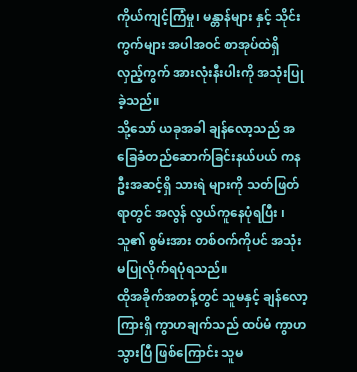ကိုယ်ကျင့်ကြံမှု၊ မန္တာန်များ နှင့် သိုင်းကွက်များ အပါအဝင် စာအုပ်ထဲရှိ လှည့်ကွက် အားလုံးနီးပါးကို အသုံးပြုခဲ့သည်။
သို့သော် ယခုအခါ ချန်လော့သည် အခြေခံတည်ဆောက်ခြင်းနယ်ပယ် ကနဦးအဆင့်ရှိ သားရဲ များကို သတ်ဖြတ်ရာတွင် အလွန် လွယ်ကူနေပုံရပြီး ၊ သူ၏ စွမ်းအား တစ်ဝက်ကိုပင် အသုံးမပြုလိုက်ရပုံရသည်။
ထိုအခိုက်အတန့်တွင် သူမနှင့် ချန်လော့ကြားရှိ ကွာဟချက်သည် ထပ်မံ ကွာဟသွားပြီ ဖြစ်ကြောင်း သူမ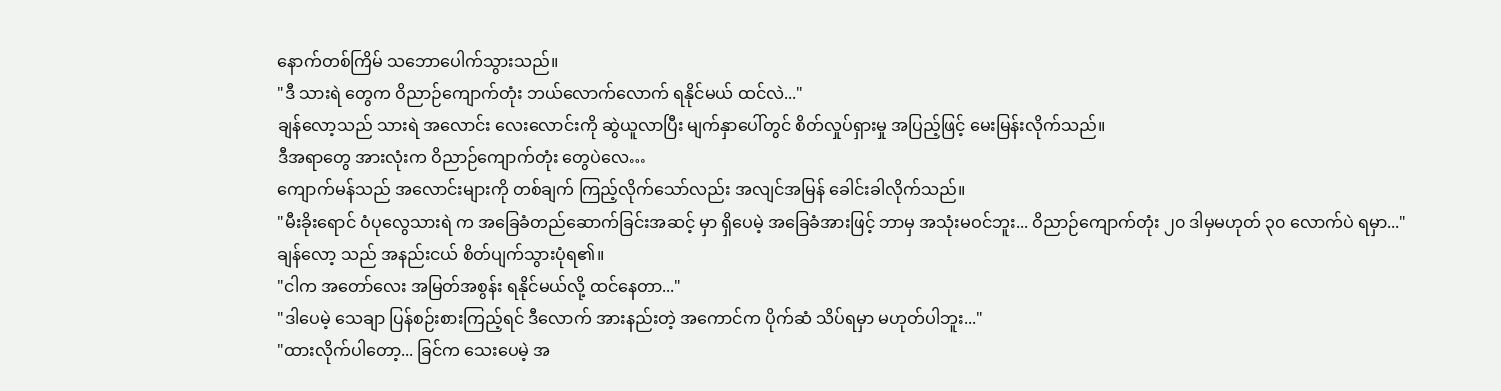နောက်တစ်ကြိမ် သဘောပေါက်သွားသည်။
"ဒီ သားရဲ တွေက ဝိညာဉ်ကျောက်တုံး ဘယ်လောက်လောက် ရနိုင်မယ် ထင်လဲ..."
ချန်လော့သည် သားရဲ အလောင်း လေးလောင်းကို ဆွဲယူလာပြီး မျက်နှာပေါ်တွင် စိတ်လှုပ်ရှားမှု အပြည့်ဖြင့် မေးမြန်းလိုက်သည်။
ဒီအရာတွေ အားလုံးက ဝိညာဉ်ကျောက်တုံး တွေပဲလေ…
ကျောက်မန်သည် အလောင်းများကို တစ်ချက် ကြည့်လိုက်သော်လည်း အလျင်အမြန် ခေါင်းခါလိုက်သည်။
"မီးခိုးရောင် ဝံပုလွေသားရဲ က အခြေခံတည်ဆောက်ခြင်းအဆင့် မှာ ရှိပေမဲ့ အခြေခံအားဖြင့် ဘာမှ အသုံးမဝင်ဘူး... ဝိညာဉ်ကျောက်တုံး ၂၀ ဒါမှမဟုတ် ၃၀ လောက်ပဲ ရမှာ..."
ချန်လော့ သည် အနည်းငယ် စိတ်ပျက်သွားပုံရ၏။
"ငါက အတော်လေး အမြတ်အစွန်း ရနိုင်မယ်လို့ ထင်နေတာ..."
"ဒါပေမဲ့ သေချာ ပြန်စဉ်းစားကြည့်ရင် ဒီလောက် အားနည်းတဲ့ အကောင်က ပိုက်ဆံ သိပ်ရမှာ မဟုတ်ပါဘူး..."
"ထားလိုက်ပါတော့... ခြင်က သေးပေမဲ့ အ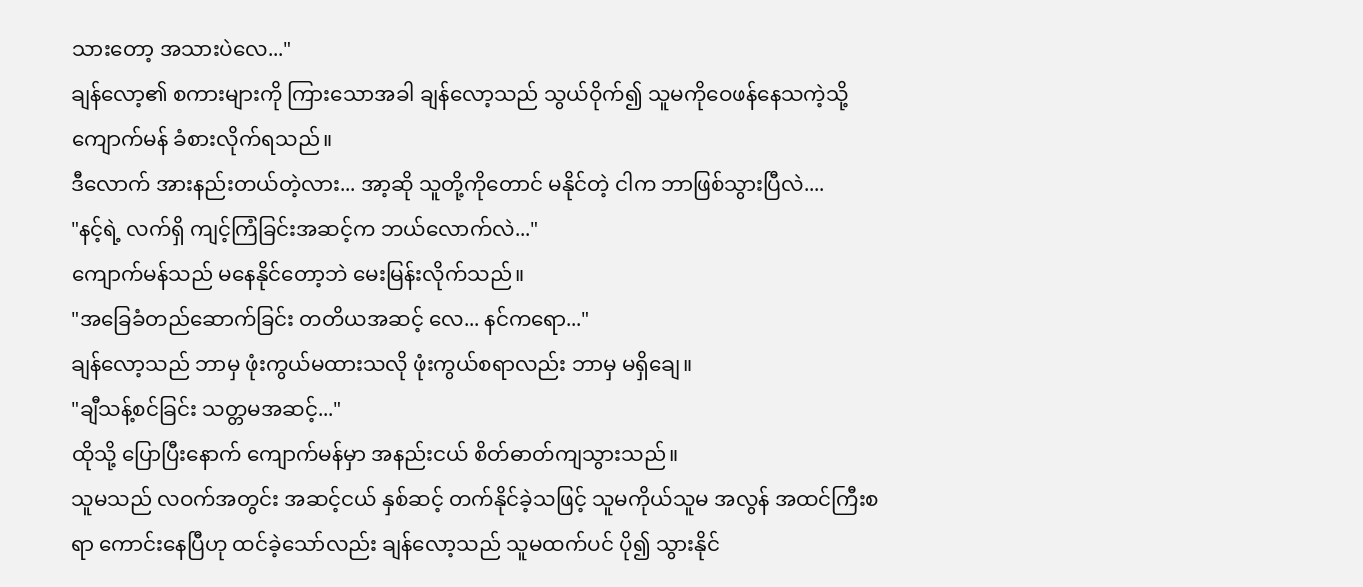သားတော့ အသားပဲလေ..."
ချန်လော့၏ စကားများကို ကြားသောအခါ ချန်လော့သည် သွယ်ဝိုက်၍ သူမကိုဝေဖန်နေသကဲ့သို့ ကျောက်မန် ခံစားလိုက်ရသည်။
ဒီလောက် အားနည်းတယ်တဲ့လား... အာ့ဆို သူတို့ကိုတောင် မနိုင်တဲ့ ငါက ဘာဖြစ်သွားပြီလဲ....
"နင့်ရဲ့ လက်ရှိ ကျင့်ကြံခြင်းအဆင့်က ဘယ်လောက်လဲ..."
ကျောက်မန်သည် မနေနိုင်တော့ဘဲ မေးမြန်းလိုက်သည်။
"အခြေခံတည်ဆောက်ခြင်း တတိယအဆင့် လေ... နင်ကရော..."
ချန်လော့သည် ဘာမှ ဖုံးကွယ်မထားသလို ဖုံးကွယ်စရာလည်း ဘာမှ မရှိချေ။
"ချီသန့်စင်ခြင်း သတ္တမအဆင့်..."
ထိုသို့ ပြောပြီးနောက် ကျောက်မန်မှာ အနည်းငယ် စိတ်ဓာတ်ကျသွားသည်။
သူမသည် လဝက်အတွင်း အဆင့်ငယ် နှစ်ဆင့် တက်နိုင်ခဲ့သဖြင့် သူမကိုယ်သူမ အလွန် အထင်ကြီးစရာ ကောင်းနေပြီဟု ထင်ခဲ့သော်လည်း ချန်လော့သည် သူမထက်ပင် ပို၍ သွားနိုင်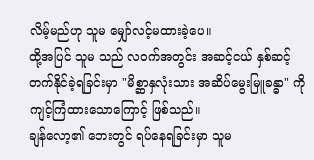လိမ့်မည်ဟု သူမ မျှော်လင့်မထားခဲ့ပေ။
ထို့အပြင် သူမ သည် လဝက်အတွင်း အဆင့်ငယ် နှစ်ဆင့် တက်နိုင်ခဲ့ရခြင်းမှာ "မိစ္ဆာနှလုံးသား အဆိပ်မွေးမြူခန္ဓာ" ကို ကျင့်ကြံထားသောကြောင့် ဖြစ်သည်။
ချန်လော့၏ ဘေးတွင် ရပ်နေရခြင်းမှာ သူမ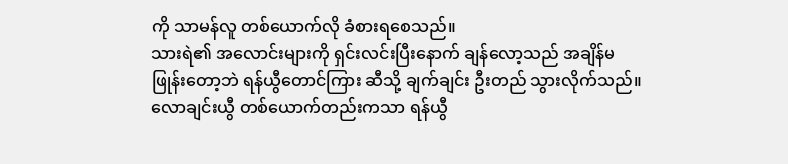ကို သာမန်လူ တစ်ယောက်လို ခံစားရစေသည်။
သားရဲ၏ အလောင်းများကို ရှင်းလင်းပြီးနောက် ချန်လော့သည် အချိန်မဖြုန်းတော့ဘဲ ရန်ယွီတောင်ကြား ဆီသို့ ချက်ချင်း ဦးတည် သွားလိုက်သည်။
လောချင်းယွီ တစ်ယောက်တည်းကသာ ရန်ယွီ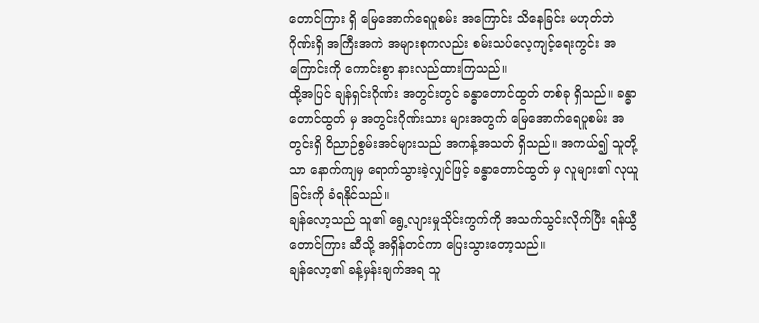တောင်ကြား ရှိ မြေအောက်ရေပူစမ်း အကြောင်း သိနေခြင်း မဟုတ်ဘဲ ဂိုဏ်းရှိ အကြီးအကဲ အများစုကလည်း စမ်းသပ်လေ့ကျင့်ရေးကွင်း အကြောင်းကို ကောင်းစွာ နားလည်ထားကြသည်။
ထို့အပြင် ချန်ရှင်းဂိုဏ်း အတွင်းတွင် ခန္ဓာတောင်ထွတ် တစ်ခု ရှိသည်။ ခန္ဓာတောင်ထွတ် မှ အတွင်းဂိုဏ်းသား များအတွက် မြေအောက်ရေပူစမ်း အတွင်းရှိ ဝိညာဉ်စွမ်းအင်များသည် အကန့်အသတ် ရှိသည်။ အကယ်၍ သူတို့ သာ နောက်ကျမှ ရောက်သွားခဲ့လျှင်ဖြင့် ခန္ဓာတောင်ထွတ် မှ လူများ၏ လုယူခြင်းကို ခံရနိုင်သည်။
ချန်လော့သည် သူ၏ ရွေ့လျားမှုသိုင်းကွက်ကို အသက်သွင်းလိုက်ပြီး ရန်ယွီတောင်ကြား ဆီသို့ အရှိန်တင်ကာ ပြေးသွားတော့သည်။
ချန်လော့၏ ခန့်မှန်းချက်အရ သူ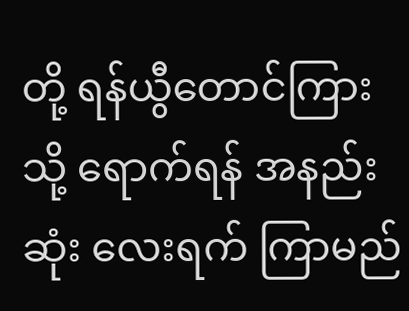တို့ ရန်ယွီတောင်ကြား သို့ ရောက်ရန် အနည်းဆုံး လေးရက် ကြာမည်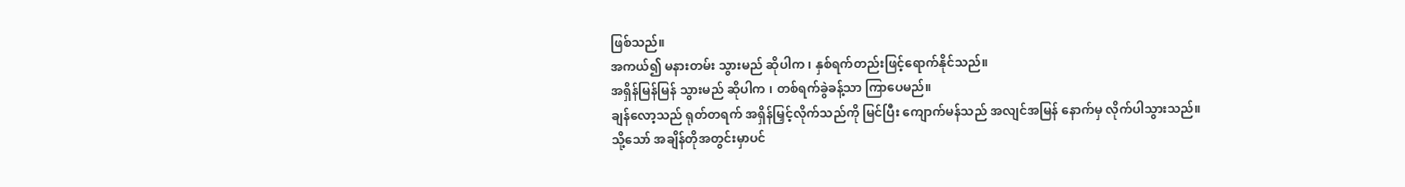ဖြစ်သည်။
အကယ်၍ မနားတမ်း သွားမည် ဆိုပါက ၊ နှစ်ရက်တည်းဖြင့်ရောက်နိုင်သည်။
အရှိန်မြန်မြန် သွားမည် ဆိုပါက ၊ တစ်ရက်ခွဲခန့်သာ ကြာပေမည်။
ချန်လော့သည် ရုတ်တရက် အရှိန်မြှင့်လိုက်သည်ကို မြင်ပြီး ကျောက်မန်သည် အလျင်အမြန် နောက်မှ လိုက်ပါသွားသည်။
သို့သော် အချိန်တိုအတွင်းမှာပင်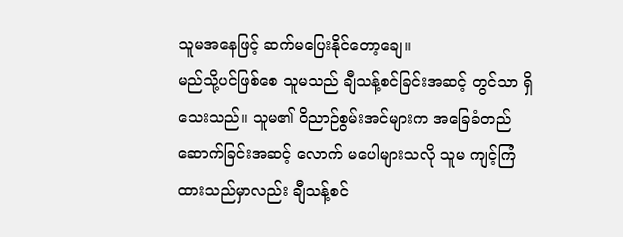သူမအနေဖြင့် ဆက်မပြေးနိုင်တော့ချေ။
မည်သို့ပင်ဖြစ်စေ သူမသည် ချီသန့်စင်ခြင်းအဆင့် တွင်သာ ရှိသေးသည်။ သူမ၏ ဝိညာဉ်စွမ်းအင်များက အခြေခံတည်ဆောက်ခြင်းအဆင့် လောက် မပေါများသလို သူမ ကျင့်ကြံထားသည်မှာလည်း ချီသန့်စင်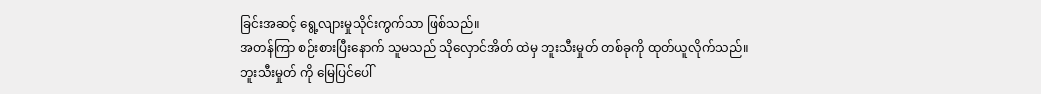ခြင်းအဆင့် ရွေ့လျားမှုသိုင်းကွက်သာ ဖြစ်သည်။
အတန်ကြာ စဉ်းစားပြီးနောက် သူမသည် သိုလှောင်အိတ် ထဲမှ ဘူးသီးမှုတ် တစ်ခုကို ထုတ်ယူလိုက်သည်။
ဘူးသီးမှုတ် ကို မြေပြင်ပေါ်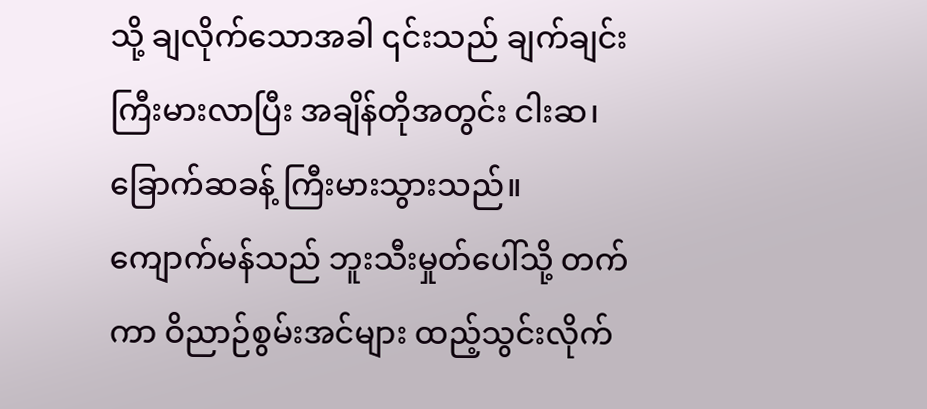သို့ ချလိုက်သောအခါ ၎င်းသည် ချက်ချင်း ကြီးမားလာပြီး အချိန်တိုအတွင်း ငါးဆ၊ ခြောက်ဆခန့် ကြီးမားသွားသည်။
ကျောက်မန်သည် ဘူးသီးမှုတ်ပေါ်သို့ တက်ကာ ဝိညာဉ်စွမ်းအင်များ ထည့်သွင်းလိုက်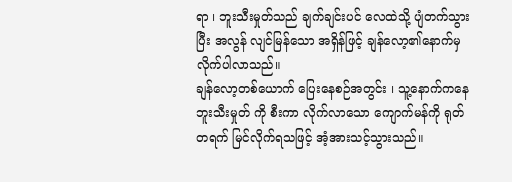ရာ ၊ ဘူးသီးမှုတ်သည် ချက်ချင်းပင် လေထဲသို့ ပျံတက်သွားပြီး အလွန် လျင်မြန်သော အရှိန်ဖြင့် ချန်လော့၏နောက်မှ လိုက်ပါလာသည်။
ချန်လော့တစ်ယောက် ပြေးနေစဉ်အတွင်း ၊ သူ့နောက်ကနေ ဘူးသီးမှုတ် ကို စီးကာ လိုက်လာသော ကျောက်မန်ကို ရုတ်တရက် မြင်လိုက်ရသဖြင့် အံ့အားသင့်သွားသည်။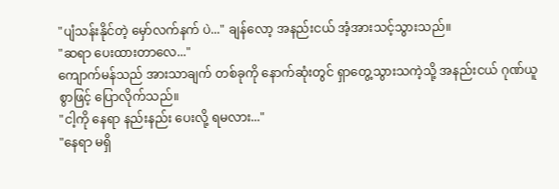"ပျံသန်းနိုင်တဲ့ မှော်လက်နက် ပဲ..." ချန်လော့ အနည်းငယ် အံ့အားသင့်သွားသည်။
"ဆရာ ပေးထားတာလေ..."
ကျောက်မန်သည် အားသာချက် တစ်ခုကို နောက်ဆုံးတွင် ရှာတွေ့သွားသကဲ့သို့ အနည်းငယ် ဂုဏ်ယူစွာဖြင့် ပြောလိုက်သည်။
"ငါ့ကို နေရာ နည်းနည်း ပေးလို့ ရမလား..."
"နေရာ မရှိ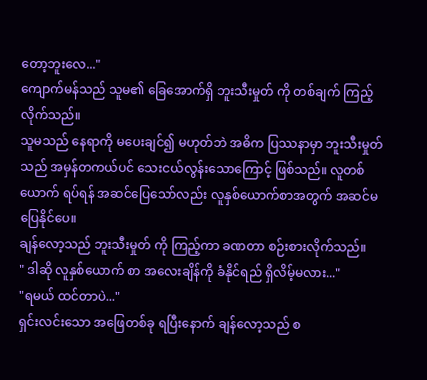တော့ဘူးလေ..."
ကျောက်မန်သည် သူမ၏ ခြေအောက်ရှိ ဘူးသီးမှုတ် ကို တစ်ချက် ကြည့်လိုက်သည်။
သူမသည် နေရာကို မပေးချင်၍ မဟုတ်ဘဲ အဓိက ပြဿနာမှာ ဘူးသီးမှုတ် သည် အမှန်တကယ်ပင် သေးငယ်လွန်းသောကြောင့် ဖြစ်သည်။ လူတစ်ယောက် ရပ်ရန် အဆင်ပြေသော်လည်း လူနှစ်ယောက်စာအတွက် အဆင်မပြေနိုင်ပေ။
ချန်လော့သည် ဘူးသီးမှုတ် ကို ကြည့်ကာ ခဏတာ စဉ်းစားလိုက်သည်။
" ဒါဆို လူနှစ်ယောက် စာ အလေးချိန်ကို ခံနိုင်ရည် ရှိလိမ့်မလား..."
"ရမယ် ထင်တာပဲ..."
ရှင်းလင်းသော အဖြေတစ်ခု ရပြီးနောက် ချန်လော့သည် စ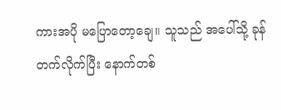ကားအပို မပြောတော့ချေ။ သူသည် အပေါ်သို့ ခုန်တက်လိုက်ပြီး နောက်တစ်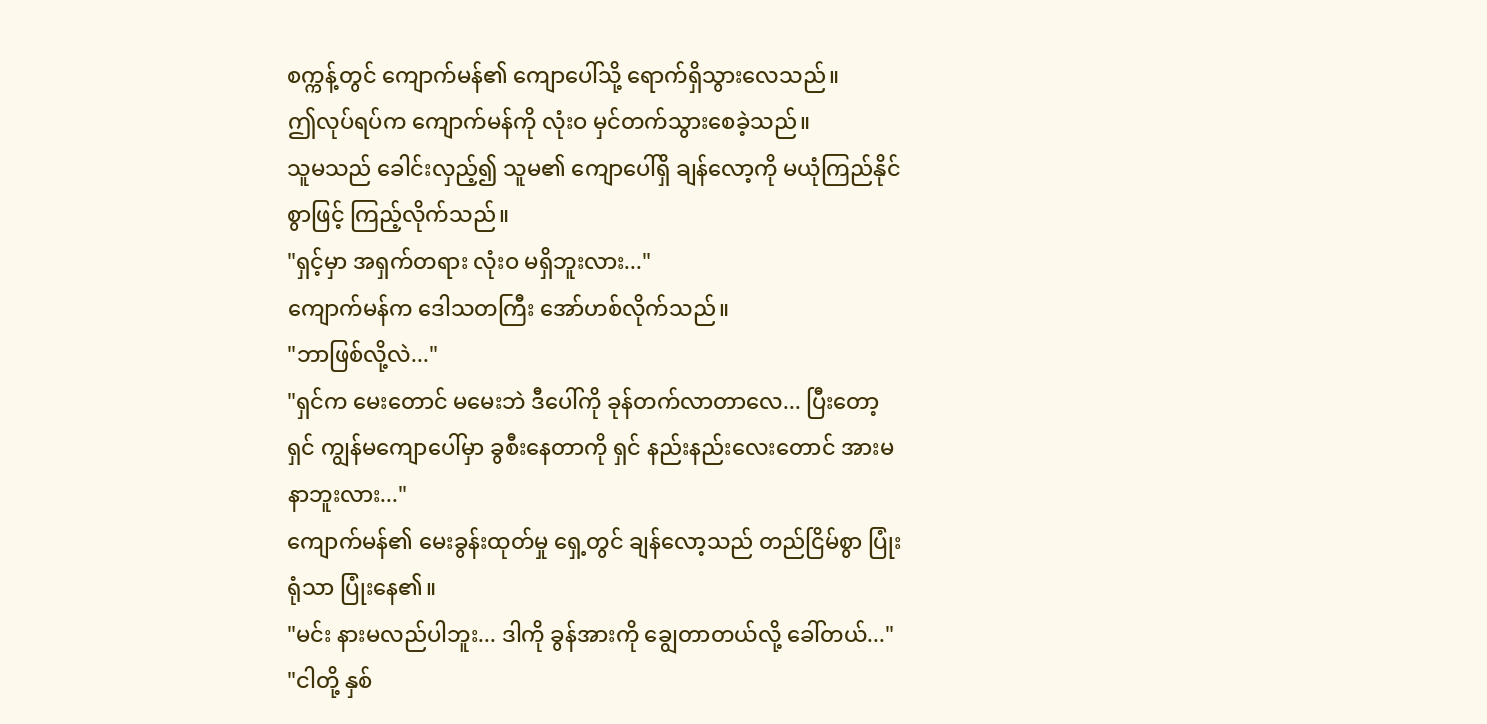စက္ကန့်တွင် ကျောက်မန်၏ ကျောပေါ်သို့ ရောက်ရှိသွားလေသည်။
ဤလုပ်ရပ်က ကျောက်မန်ကို လုံးဝ မှင်တက်သွားစေခဲ့သည်။
သူမသည် ခေါင်းလှည့်၍ သူမ၏ ကျောပေါ်ရှိ ချန်လော့ကို မယုံကြည်နိုင်စွာဖြင့် ကြည့်လိုက်သည်။
"ရှင့်မှာ အရှက်တရား လုံးဝ မရှိဘူးလား..."
ကျောက်မန်က ဒေါသတကြီး အော်ဟစ်လိုက်သည်။
"ဘာဖြစ်လို့လဲ..."
"ရှင်က မေးတောင် မမေးဘဲ ဒီပေါ်ကို ခုန်တက်လာတာလေ... ပြီးတော့ ရှင် ကျွန်မကျောပေါ်မှာ ခွစီးနေတာကို ရှင် နည်းနည်းလေးတောင် အားမနာဘူးလား..."
ကျောက်မန်၏ မေးခွန်းထုတ်မှု ရှေ့တွင် ချန်လော့သည် တည်ငြိမ်စွာ ပြုံးရုံသာ ပြုံးနေ၏။
"မင်း နားမလည်ပါဘူး... ဒါကို ခွန်အားကို ချွေတာတယ်လို့ ခေါ်တယ်..."
"ငါတို့ နှစ်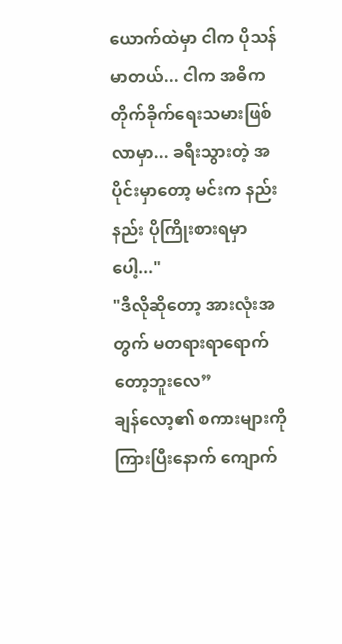ယောက်ထဲမှာ ငါက ပိုသန်မာတယ်... ငါက အဓိက တိုက်ခိုက်ရေးသမားဖြစ်လာမှာ... ခရီးသွားတဲ့ အပိုင်းမှာတော့ မင်းက နည်းနည်း ပိုကြိုးစားရမှာပေါ့..."
"ဒီလိုဆိုတော့ အားလုံးအတွက် မတရားရာရောက်တော့ဘူးလေ”
ချန်လော့၏ စကားများကို ကြားပြီးနောက် ကျောက်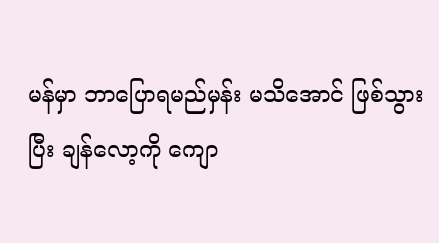မန်မှာ ဘာပြောရမည်မှန်း မသိအောင် ဖြစ်သွားပြီး ချန်လော့ကို ကျော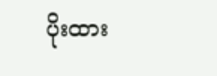ပိုးထား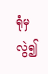ရုံမှလွဲ၍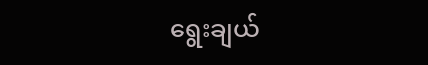ရွေးချယ်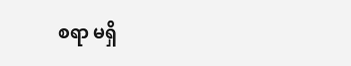စရာ မရှိ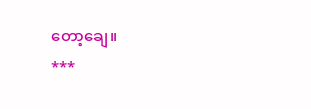တော့ချေ။
***